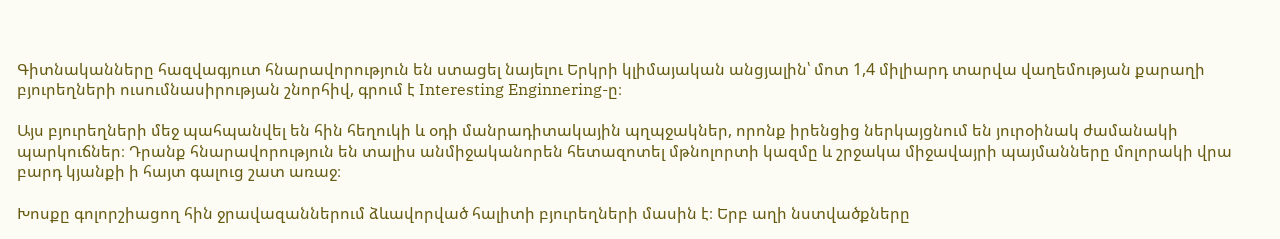Գիտնականները հազվագյուտ հնարավորություն են ստացել նայելու Երկրի կլիմայական անցյալին՝ մոտ 1,4 միլիարդ տարվա վաղեմության քարաղի բյուրեղների ուսումնասիրության շնորհիվ, գրում է Interesting Enginnering-ը։

Այս բյուրեղների մեջ պահպանվել են հին հեղուկի և օդի մանրադիտակային պղպջակներ, որոնք իրենցից ներկայցնում են յուրօինակ ժամանակի պարկուճներ։ Դրանք հնարավորություն են տալիս անմիջականորեն հետազոտել մթնոլորտի կազմը և շրջակա միջավայրի պայմանները մոլորակի վրա բարդ կյանքի ի հայտ գալուց շատ առաջ։

Խոսքը գոլորշիացող հին ջրավազաններում ձևավորված հալիտի բյուրեղների մասին է։ Երբ աղի նստվածքները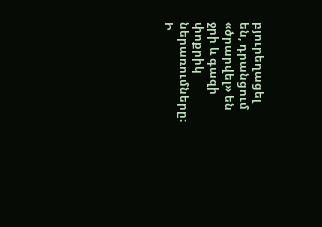բյուրեղացել են, դրանցում «ծրարվել» են ջրի և գազի փոքրիկ ներառումները։ Ի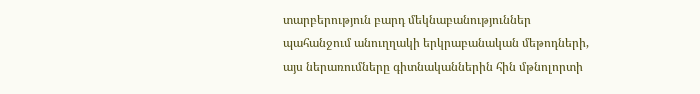տարբերություն բարդ մեկնաբանություններ պահանջում անուղղակի երկրաբանական մեթոդների, այս ներառումները գիտնականներին հին մթնոլորտի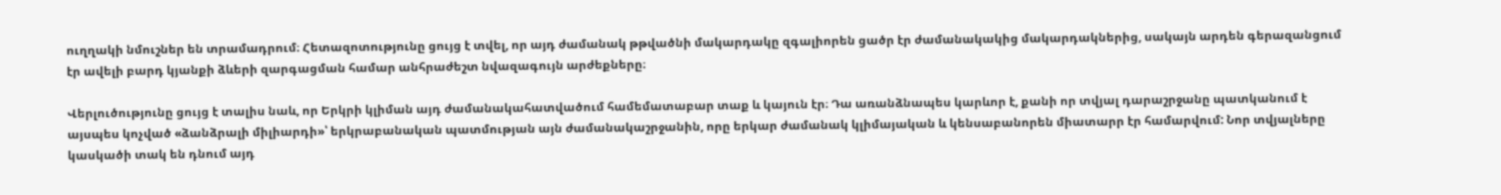ուղղակի նմուշներ են տրամադրում։ Հետազոտությունը ցույց է տվել, որ այդ ժամանակ թթվածնի մակարդակը զգալիորեն ցածր էր ժամանակակից մակարդակներից, սակայն արդեն գերազանցում էր ավելի բարդ կյանքի ձևերի զարգացման համար անհրաժեշտ նվազագույն արժեքները։

Վերլուծությունը ցույց է տալիս նաև, որ Երկրի կլիման այդ ժամանակահատվածում համեմատաբար տաք և կայուն էր։ Դա առանձնապես կարևոր է, քանի որ տվյալ դարաշրջանը պատկանում է այսպես կոչված «ձանձրալի միլիարդի»՝ երկրաբանական պատմության այն ժամանակաշրջանին, որը երկար ժամանակ կլիմայական և կենսաբանորեն միատարր էր համարվում: Նոր տվյալները կասկածի տակ են դնում այդ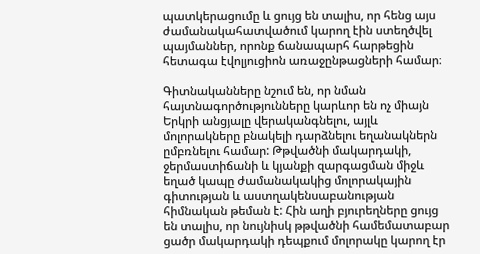պատկերացումը և ցույց են տալիս, որ հենց այս ժամանակահատվածում կարող էին ստեղծվել պայմաններ, որոնք ճանապարհ հարթեցին հետագա էվոլյուցիոն առաջընթացների համար։

Գիտնականները նշում են, որ նման հայտնագործությունները կարևոր են ոչ միայն Երկրի անցյալը վերականգնելու, այլև մոլորակները բնակելի դարձնելու եղանակներն ըմբռնելու համար: Թթվածնի մակարդակի, ջերմաստիճանի և կյանքի զարգացման միջև եղած կապը ժամանակակից մոլորակային գիտության և աստղակենսաբանության հիմնական թեման է: Հին աղի բյուրեղները ցույց են տալիս, որ նույնիսկ թթվածնի համեմատաբար ցածր մակարդակի դեպքում մոլորակը կարող էր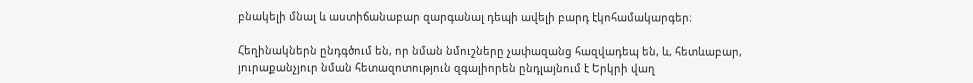բնակելի մնալ և աստիճանաբար զարգանալ դեպի ավելի բարդ էկոհամակարգեր։

Հեղինակներն ընդգծում են, որ նման նմուշները չափազանց հազվադեպ են, և, հետևաբար, յուրաքանչյուր նման հետազոտություն զգալիորեն ընդլայնում է Երկրի վաղ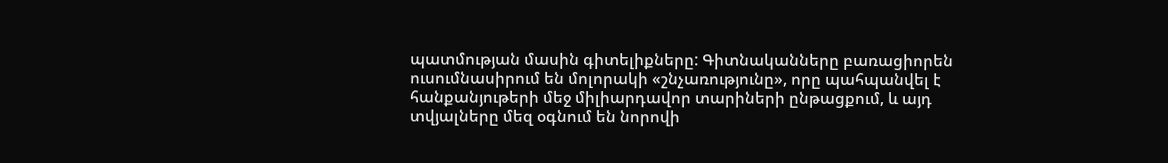պատմության մասին գիտելիքները: Գիտնականները բառացիորեն ուսումնասիրում են մոլորակի «շնչառությունը», որը պահպանվել է հանքանյութերի մեջ միլիարդավոր տարիների ընթացքում, և այդ տվյալները մեզ օգնում են նորովի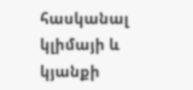հասկանալ կլիմայի և կյանքի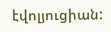էվոլյուցիան: